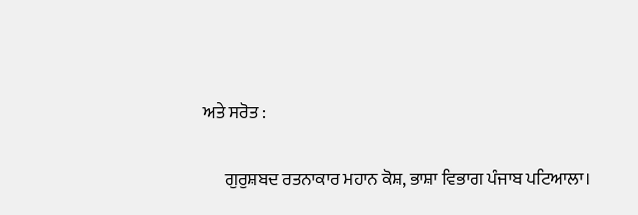ਅਤੇ ਸਰੋਤ :

      ਗੁਰੁਸ਼ਬਦ ਰਤਨਾਕਾਰ ਮਹਾਨ ਕੋਸ਼, ਭਾਸ਼ਾ ਵਿਭਾਗ ਪੰਜਾਬ ਪਟਿਆਲਾ।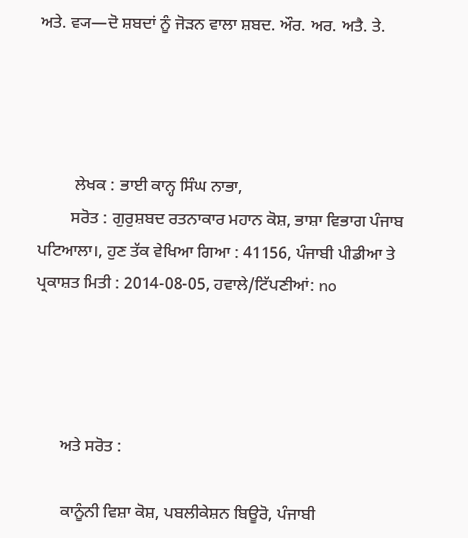ਅਤੇ. ਵ੍ਯ—ਦੋ ਸ਼ਬਦਾਂ ਨੂੰ ਜੋੜਨ ਵਾਲਾ ਸ਼ਬਦ. ਔਰ. ਅਰ. ਅਤੈ. ਤੇ.




         ਲੇਖਕ : ਭਾਈ ਕਾਨ੍ਹ ਸਿੰਘ ਨਾਭਾ,
        ਸਰੋਤ : ਗੁਰੁਸ਼ਬਦ ਰਤਨਾਕਾਰ ਮਹਾਨ ਕੋਸ਼, ਭਾਸ਼ਾ ਵਿਭਾਗ ਪੰਜਾਬ ਪਟਿਆਲਾ।, ਹੁਣ ਤੱਕ ਵੇਖਿਆ ਗਿਆ : 41156, ਪੰਜਾਬੀ ਪੀਡੀਆ ਤੇ ਪ੍ਰਕਾਸ਼ਤ ਮਿਤੀ : 2014-08-05, ਹਵਾਲੇ/ਟਿੱਪਣੀਆਂ: no




      ਅਤੇ ਸਰੋਤ :

      ਕਾਨੂੰਨੀ ਵਿਸ਼ਾ ਕੋਸ਼, ਪਬਲੀਕੇਸ਼ਨ ਬਿਊਰੋ, ਪੰਜਾਬੀ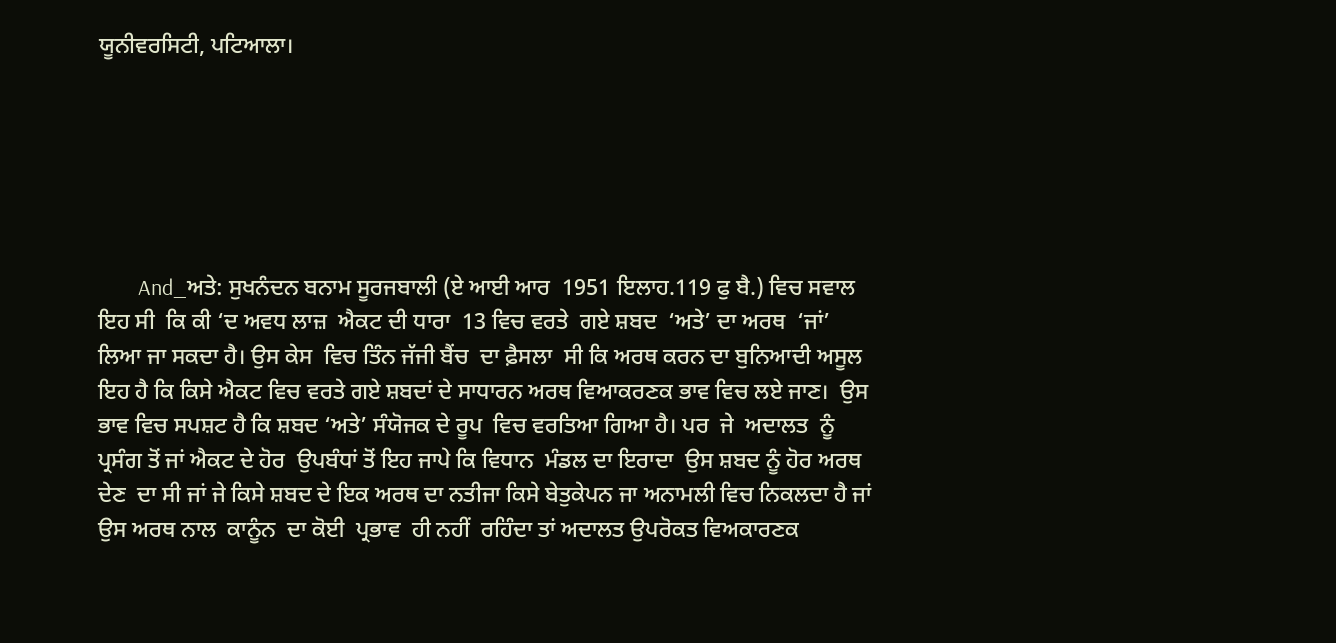ਯੂਨੀਵਰਸਿਟੀ, ਪਟਿਆਲਾ।






        And_ਅਤੇ: ਸੁਖਨੰਦਨ ਬਨਾਮ ਸੂਰਜਬਾਲੀ (ਏ ਆਈ ਆਰ  1951 ਇਲਾਹ.119 ਫੁ ਬੈ.) ਵਿਚ ਸਵਾਲ ਇਹ ਸੀ  ਕਿ ਕੀ ‘ਦ ਅਵਧ ਲਾਜ਼  ਐਕਟ ਦੀ ਧਾਰਾ  13 ਵਿਚ ਵਰਤੇ  ਗਏ ਸ਼ਬਦ  ‘ਅਤੇ’ ਦਾ ਅਰਥ  ‘ਜਾਂ’ ਲਿਆ ਜਾ ਸਕਦਾ ਹੈ। ਉਸ ਕੇਸ  ਵਿਚ ਤਿੰਨ ਜੱਜੀ ਬੈਂਚ  ਦਾ ਫ਼ੈਸਲਾ  ਸੀ ਕਿ ਅਰਥ ਕਰਨ ਦਾ ਬੁਨਿਆਦੀ ਅਸੂਲ  ਇਹ ਹੈ ਕਿ ਕਿਸੇ ਐਕਟ ਵਿਚ ਵਰਤੇ ਗਏ ਸ਼ਬਦਾਂ ਦੇ ਸਾਧਾਰਨ ਅਰਥ ਵਿਆਕਰਣਕ ਭਾਵ ਵਿਚ ਲਏ ਜਾਣ।  ਉਸ ਭਾਵ ਵਿਚ ਸਪਸ਼ਟ ਹੈ ਕਿ ਸ਼ਬਦ ‘ਅਤੇ’ ਸੰਯੋਜਕ ਦੇ ਰੂਪ  ਵਿਚ ਵਰਤਿਆ ਗਿਆ ਹੈ। ਪਰ  ਜੇ  ਅਦਾਲਤ  ਨੂੰ ਪ੍ਰਸੰਗ ਤੋਂ ਜਾਂ ਐਕਟ ਦੇ ਹੋਰ  ਉਪਬੰਧਾਂ ਤੋਂ ਇਹ ਜਾਪੇ ਕਿ ਵਿਧਾਨ  ਮੰਡਲ ਦਾ ਇਰਾਦਾ  ਉਸ ਸ਼ਬਦ ਨੂੰ ਹੋਰ ਅਰਥ ਦੇਣ  ਦਾ ਸੀ ਜਾਂ ਜੇ ਕਿਸੇ ਸ਼ਬਦ ਦੇ ਇਕ ਅਰਥ ਦਾ ਨਤੀਜਾ ਕਿਸੇ ਬੇਤੁਕੇਪਨ ਜਾ ਅਨਾਮਲੀ ਵਿਚ ਨਿਕਲਦਾ ਹੈ ਜਾਂ ਉਸ ਅਰਥ ਨਾਲ  ਕਾਨੂੰਨ  ਦਾ ਕੋਈ  ਪ੍ਰਭਾਵ  ਹੀ ਨਹੀਂ  ਰਹਿੰਦਾ ਤਾਂ ਅਦਾਲਤ ਉਪਰੋਕਤ ਵਿਅਕਾਰਣਕ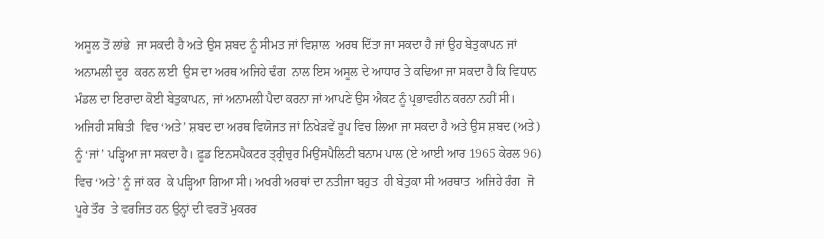ਅਸੂਲ ਤੋਂ ਲਾਂਭੇ  ਜਾ ਸਕਦੀ ਹੈ ਅਤੇ ਉਸ ਸ਼ਬਦ ਨੂੰ ਸੀਮਤ ਜਾਂ ਵਿਸ਼ਾਲ  ਅਰਥ ਦਿੱਤਾ ਜਾ ਸਕਦਾ ਹੈ ਜਾਂ ਉਹ ਬੇਤੁਕਾਪਨ ਜਾਂ ਅਨਾਮਲੀ ਦੂਰ  ਕਰਨ ਲਈ  ਉਸ ਦਾ ਅਰਥ ਅਜਿਹੇ ਢੰਗ  ਨਾਲ ਇਸ ਅਸੂਲ ਦੇ ਆਧਾਰ ਤੇ ਕਢਿਆ ਜਾ ਸਕਦਾ ਹੈ ਕਿ ਵਿਧਾਨ ਮੰਡਲ ਦਾ ਇਰਾਦਾ ਕੋਈ ਬੇਤੁਕਾਪਨ, ਜਾਂ ਅਨਾਮਲੀ ਪੈਦਾ ਕਰਨਾ ਜਾਂ ਆਪਣੇ ਉਸ ਐਕਟ ਨੂੰ ਪ੍ਰਭਾਵਹੀਨ ਕਰਨਾ ਨਹੀਂ ਸੀ। ਅਜਿਹੀ ਸਥਿਤੀ  ਵਿਚ ‘ਅਤੇ’ ਸ਼ਬਦ ਦਾ ਅਰਥ ਵਿਯੋਜਤ ਜਾਂ ਨਿਖੇੜਵੇਂ ਰੂਪ ਵਿਚ ਲਿਆ ਜਾ ਸਕਦਾ ਹੈ ਅਤੇ ਉਸ ਸ਼ਬਦ (ਅਤੇ) ਨੂੰ ‘ਜਾਂ’ ਪੜ੍ਹਿਆ ਜਾ ਸਕਦਾ ਹੈ। ਫ਼ੂਡ ਇਨਸਪੈਕਟਰ ਤ੍ਰ੍ਰੀਚੁਰ ਮਿਉਂਸਪੈਲਿਟੀ ਬਨਾਮ ਪਾਲ (ਏ ਆਈ ਆਰ 1965 ਕੇਰਲ 96) ਵਿਚ ‘ਅਤੇ’ ਨੂੰ ਜਾਂ ਕਰ  ਕੇ ਪੜ੍ਹਿਆ ਗਿਆ ਸੀ। ਅਖਰੀ ਅਰਥਾਂ ਦਾ ਨਤੀਜਾ ਬਹੁਤ  ਹੀ ਬੇਤੁਕਾ ਸੀ ਅਰਥਾਤ  ਅਜਿਹੇ ਰੰਗ  ਜੋ ਪੂਰੇ ਤੌਰ  ਤੇ ਵਰਜਿਤ ਹਨ ਉਨ੍ਹਾਂ ਦੀ ਵਰਤੋਂ ਮੁਕਰਰ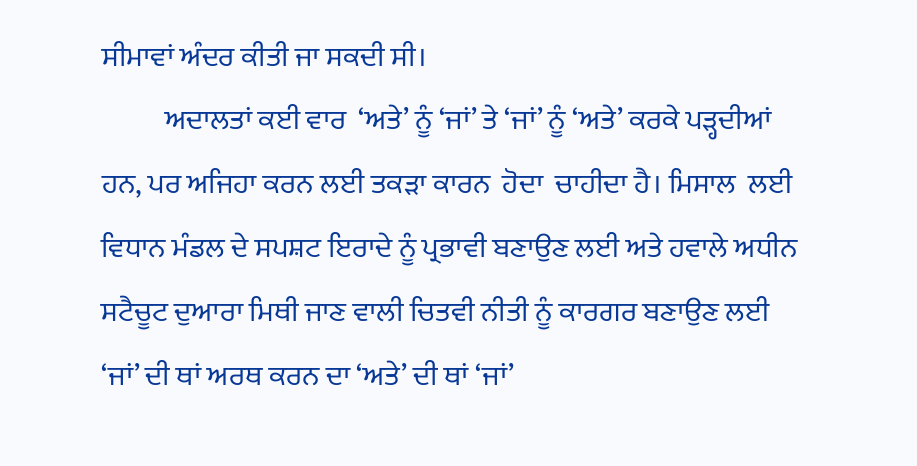ਸੀਮਾਵਾਂ ਅੰਦਰ ਕੀਤੀ ਜਾ ਸਕਦੀ ਸੀ।
           ਅਦਾਲਤਾਂ ਕਈ ਵਾਰ  ‘ਅਤੇ’ ਨੂੰ ‘ਜਾਂ’ ਤੇ ‘ਜਾਂ’ ਨੂੰ ‘ਅਤੇ’ ਕਰਕੇ ਪੜ੍ਹਦੀਆਂ ਹਨ, ਪਰ ਅਜਿਹਾ ਕਰਨ ਲਈ ਤਕੜਾ ਕਾਰਨ  ਹੋਦਾ  ਚਾਹੀਦਾ ਹੈ। ਮਿਸਾਲ  ਲਈ ਵਿਧਾਨ ਮੰਡਲ ਦੇ ਸਪਸ਼ਟ ਇਰਾਦੇ ਨੂੰ ਪ੍ਰਭਾਵੀ ਬਣਾਉਣ ਲਈ ਅਤੇ ਹਵਾਲੇ ਅਧੀਨ  ਸਟੈਚੂਟ ਦੁਆਰਾ ਮਿਥੀ ਜਾਣ ਵਾਲੀ ਚਿਤਵੀ ਨੀਤੀ ਨੂੰ ਕਾਰਗਰ ਬਣਾਉਣ ਲਈ ‘ਜਾਂ’ ਦੀ ਥਾਂ ਅਰਥ ਕਰਨ ਦਾ ‘ਅਤੇ’ ਦੀ ਥਾਂ ‘ਜਾਂ’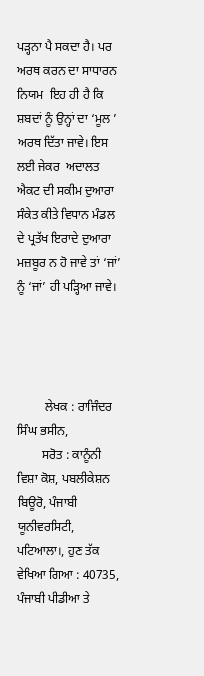ਪੜ੍ਹਨਾ ਪੈ ਸਕਦਾ ਹੈ। ਪਰ ਅਰਥ ਕਰਨ ਦਾ ਸਾਧਾਰਨ ਨਿਯਮ  ਇਹ ਹੀ ਹੈ ਕਿ ਸ਼ਬਦਾਂ ਨੂੰ ਉਨ੍ਹਾਂ ਦਾ ‘ਮੂਲ ’ ਅਰਥ ਦਿੱਤਾ ਜਾਵੇ। ਇਸ ਲਈ ਜੇਕਰ  ਅਦਾਲਤ ਐਕਟ ਦੀ ਸਕੀਮ ਦੁਆਰਾ ਸੰਕੇਤ ਕੀਤੇ ਵਿਧਾਨ ਮੰਡਲ ਦੇ ਪ੍ਰਤੱਖ ਇਰਾਦੇ ਦੁਆਰਾ ਮਜ਼ਬੂਰ ਨ ਹੋ ਜਾਵੇ ਤਾਂ ‘ਜਾਂ’ ਨੂੰ ‘ਜਾਂ’ ਹੀ ਪੜ੍ਹਿਆ ਜਾਵੇ।




         ਲੇਖਕ : ਰਾਜਿੰਦਰ ਸਿੰਘ ਭਸੀਨ,
        ਸਰੋਤ : ਕਾਨੂੰਨੀ ਵਿਸ਼ਾ ਕੋਸ਼, ਪਬਲੀਕੇਸ਼ਨ ਬਿਊਰੋ, ਪੰਜਾਬੀ ਯੂਨੀਵਰਸਿਟੀ, ਪਟਿਆਲਾ।, ਹੁਣ ਤੱਕ ਵੇਖਿਆ ਗਿਆ : 40735, ਪੰਜਾਬੀ ਪੀਡੀਆ ਤੇ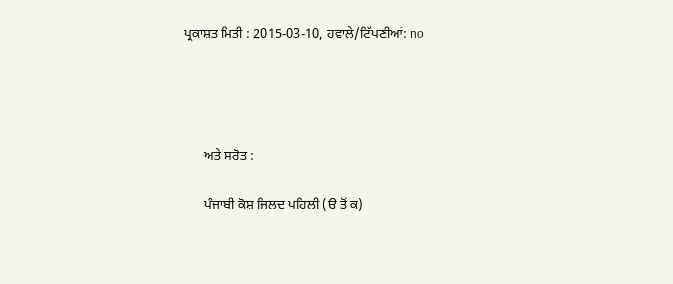ਪ੍ਰਕਾਸ਼ਤ ਮਿਤੀ : 2015-03-10, ਹਵਾਲੇ/ਟਿੱਪਣੀਆਂ: no




      ਅਤੇ ਸਰੋਤ :

      ਪੰਜਾਬੀ ਕੋਸ਼ ਜਿਲਦ ਪਹਿਲੀ (ੳ ਤੋਂ ਕ)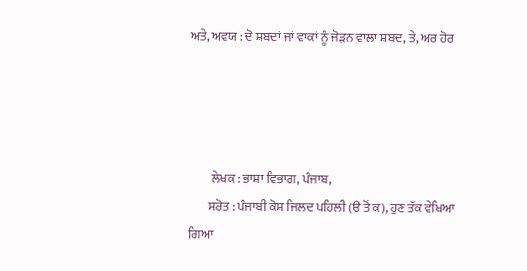ਅਤੇ, ਅਵਯ : ਦੋ ਸ਼ਬਦਾਂ ਜਾਂ ਵਾਕਾਂ ਨੂੰ ਜੋੜਨ ਵਾਲਾ ਸ਼ਬਦ, ਤੇ, ਅਰ ਹੋਰ




         ਲੇਖਕ : ਭਾਸ਼ਾ ਵਿਭਾਗ, ਪੰਜਾਬ,
        ਸਰੋਤ : ਪੰਜਾਬੀ ਕੋਸ਼ ਜਿਲਦ ਪਹਿਲੀ (ੳ ਤੋਂ ਕ), ਹੁਣ ਤੱਕ ਵੇਖਿਆ ਗਿਆ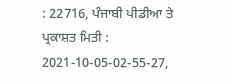: 22716, ਪੰਜਾਬੀ ਪੀਡੀਆ ਤੇ ਪ੍ਰਕਾਸ਼ਤ ਮਿਤੀ : 2021-10-05-02-55-27,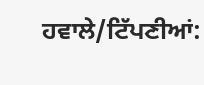ਹਵਾਲੇ/ਟਿੱਪਣੀਆਂ: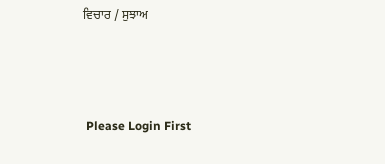ਵਿਚਾਰ / ਸੁਝਾਅ



 Please Login First